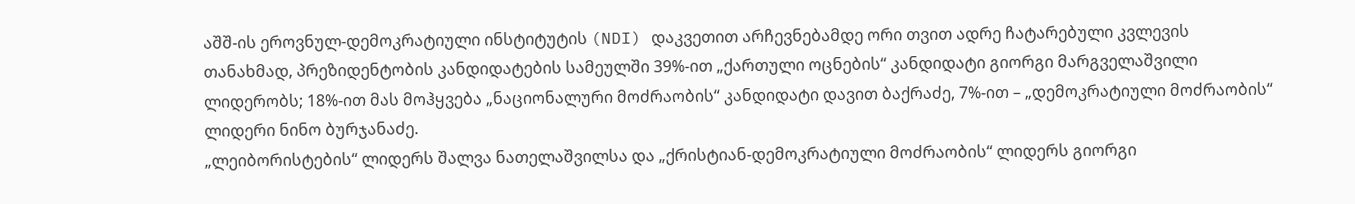აშშ-ის ეროვნულ-დემოკრატიული ინსტიტუტის (NDI) დაკვეთით არჩევნებამდე ორი თვით ადრე ჩატარებული კვლევის თანახმად, პრეზიდენტობის კანდიდატების სამეულში 39%-ით „ქართული ოცნების“ კანდიდატი გიორგი მარგველაშვილი ლიდერობს; 18%-ით მას მოჰყვება „ნაციონალური მოძრაობის“ კანდიდატი დავით ბაქრაძე, 7%-ით – „დემოკრატიული მოძრაობის“ ლიდერი ნინო ბურჯანაძე.
„ლეიბორისტების“ ლიდერს შალვა ნათელაშვილსა და „ქრისტიან-დემოკრატიული მოძრაობის“ ლიდერს გიორგი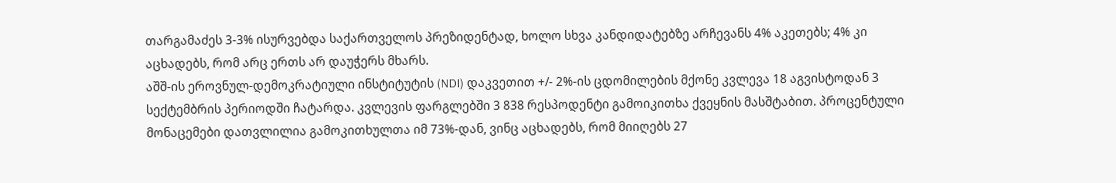თარგამაძეს 3-3% ისურვებდა საქართველოს პრეზიდენტად, ხოლო სხვა კანდიდატებზე არჩევანს 4% აკეთებს; 4% კი აცხადებს, რომ არც ერთს არ დაუჭერს მხარს.
აშშ-ის ეროვნულ-დემოკრატიული ინსტიტუტის (NDI) დაკვეთით +/- 2%-ის ცდომილების მქონე კვლევა 18 აგვისტოდან 3 სექტემბრის პერიოდში ჩატარდა. კვლევის ფარგლებში 3 838 რესპოდენტი გამოიკითხა ქვეყნის მასშტაბით. პროცენტული მონაცემები დათვლილია გამოკითხულთა იმ 73%-დან, ვინც აცხადებს, რომ მიიღებს 27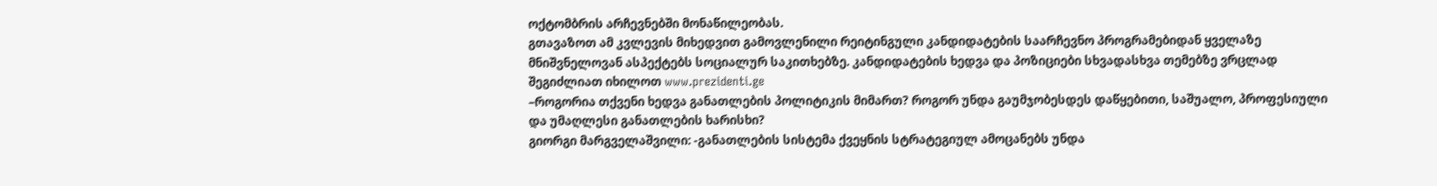ოქტომბრის არჩევნებში მონაწილეობას.
გთავაზოთ ამ კვლევის მიხედვით გამოვლენილი რეიტინგული კანდიდატების საარჩევნო პროგრამებიდან ყველაზე მნიშვნელოვან ასპექტებს სოციალურ საკითხებზე. კანდიდატების ხედვა და პოზიციები სხვადასხვა თემებზე ვრცლად შეგიძლიათ იხილოთ www.prezidenti.ge
–როგორია თქვენი ხედვა განათლების პოლიტიკის მიმართ? როგორ უნდა გაუმჯობესდეს დაწყებითი, საშუალო, პროფესიული და უმაღლესი განათლების ხარისხი?
გიორგი მარგველაშვილი: -განათლების სისტემა ქვეყნის სტრატეგიულ ამოცანებს უნდა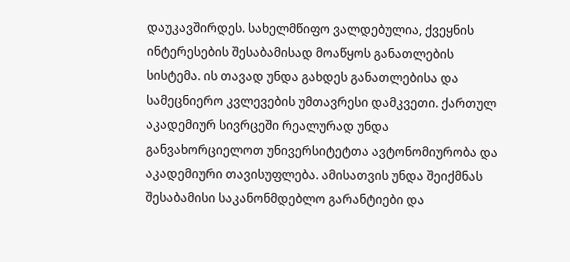დაუკავშირდეს. სახელმწიფო ვალდებულია, ქვეყნის ინტერესების შესაბამისად მოაწყოს განათლების სისტემა. ის თავად უნდა გახდეს განათლებისა და სამეცნიერო კვლევების უმთავრესი დამკვეთი. ქართულ აკადემიურ სივრცეში რეალურად უნდა განვახორციელოთ უნივერსიტეტთა ავტონომიურობა და აკადემიური თავისუფლება. ამისათვის უნდა შეიქმნას შესაბამისი საკანონმდებლო გარანტიები და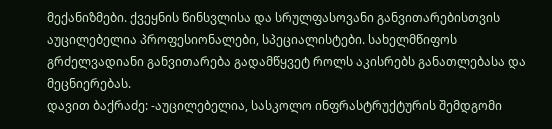მექანიზმები. ქვეყნის წინსვლისა და სრულფასოვანი განვითარებისთვის აუცილებელია პროფესიონალები, სპეციალისტები. სახელმწიფოს გრძელვადიანი განვითარება გადამწყვეტ როლს აკისრებს განათლებასა და მეცნიერებას.
დავით ბაქრაძე: -აუცილებელია, სასკოლო ინფრასტრუქტურის შემდგომი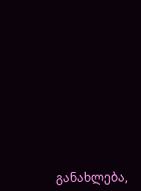განახლება,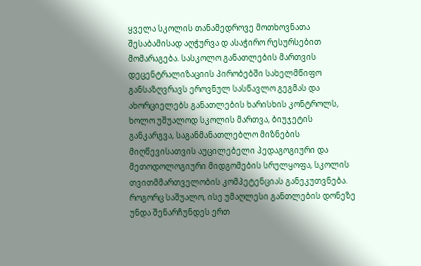ყველა სკოლის თანამედროვე მოთხოვნათა შესაბამისად აღჭურვა დ ასაჭირო რესურსებით მომარაგება. სასკოლო განათლების მართვის დეცენტრალიზაციის პირობებში სახელმწიფო განსაზღვრავს ეროვნულ სასწავლო გეგმას და ახორციელებს განათლების ხარისხის კონტროლს, ხოლო უშუალოდ სკოლის მართვა, ბიუჯეტის განკარგვა, საგანმანათლებლო მიზნების მიღწევისათვის აუცილებელი პედაგოგიური და მეთოდოლოგიური მიდგომების სრულყოფა, სკოლის თვითმმართველობის კომპეტენციას განეკუთვნება.
როგორც საშუალო, ისე უმაღლესი განთლების დონეზე უნდა შენარჩუნდეს ერთ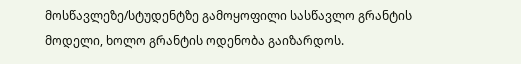მოსწავლეზე/სტუდენტზე გამოყოფილი სასწავლო გრანტის მოდელი, ხოლო გრანტის ოდენობა გაიზარდოს.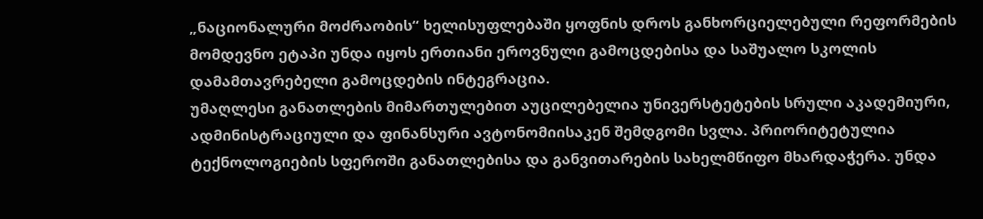„ნაციონალური მოძრაობის“ ხელისუფლებაში ყოფნის დროს განხორციელებული რეფორმების მომდევნო ეტაპი უნდა იყოს ერთიანი ეროვნული გამოცდებისა და საშუალო სკოლის დამამთავრებელი გამოცდების ინტეგრაცია.
უმაღლესი განათლების მიმართულებით აუცილებელია უნივერსტეტების სრული აკადემიური, ადმინისტრაციული და ფინანსური ავტონომიისაკენ შემდგომი სვლა. პრიორიტეტულია ტექნოლოგიების სფეროში განათლებისა და განვითარების სახელმწიფო მხარდაჭერა. უნდა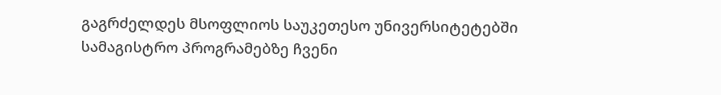გაგრძელდეს მსოფლიოს საუკეთესო უნივერსიტეტებში სამაგისტრო პროგრამებზე ჩვენი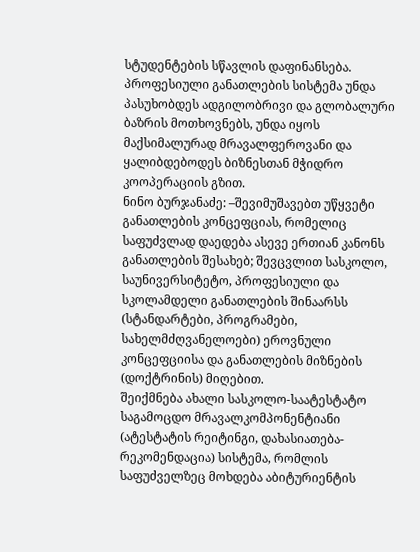სტუდენტების სწავლის დაფინანსება.
პროფესიული განათლების სისტემა უნდა პასუხობდეს ადგილობრივი და გლობალური ბაზრის მოთხოვნებს, უნდა იყოს მაქსიმალურად მრავალფეროვანი და ყალიბდებოდეს ბიზნესთან მჭიდრო კოოპერაციის გზით.
ნინო ბურჯანაძე: –შევიმუშავებთ უწყვეტი განათლების კონცეფციას, რომელიც საფუძვლად დაედება ასევე ერთიან კანონს განათლების შესახებ; შევცვლით სასკოლო, საუნივერსიტეტო, პროფესიული და სკოლამდელი განათლების შინაარსს (სტანდარტები, პროგრამები, სახელმძღვანელოები) ეროვნული კონცეფციისა და განათლების მიზნების (დოქტრინის) მიღებით.
შეიქმნება ახალი სასკოლო-საატესტატო საგამოცდო მრავალკომპონენტიანი (ატესტატის რეიტინგი, დახასიათება-რეკომენდაცია) სისტემა, რომლის საფუძველზეც მოხდება აბიტურიენტის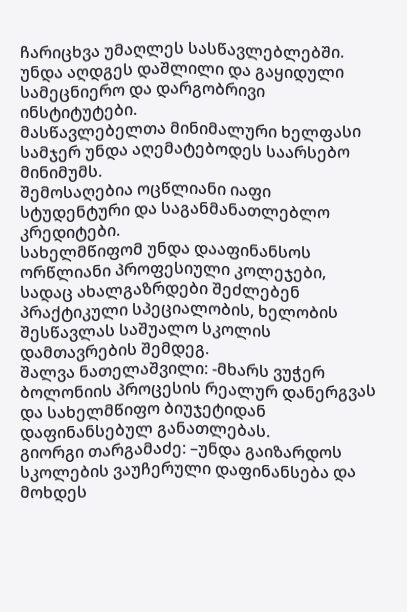ჩარიცხვა უმაღლეს სასწავლებლებში.
უნდა აღდგეს დაშლილი და გაყიდული სამეცნიერო და დარგობრივი ინსტიტუტები.
მასწავლებელთა მინიმალური ხელფასი სამჯერ უნდა აღემატებოდეს საარსებო მინიმუმს.
შემოსაღებია ოცწლიანი იაფი სტუდენტური და საგანმანათლებლო კრედიტები.
სახელმწიფომ უნდა დააფინანსოს ორწლიანი პროფესიული კოლეჯები, სადაც ახალგაზრდები შეძლებენ პრაქტიკული სპეციალობის, ხელობის შესწავლას საშუალო სკოლის დამთავრების შემდეგ.
შალვა ნათელაშვილი: -მხარს ვუჭერ ბოლონიის პროცესის რეალურ დანერგვას და სახელმწიფო ბიუჯეტიდან დაფინანსებულ განათლებას.
გიორგი თარგამაძე: –უნდა გაიზარდოს სკოლების ვაუჩერული დაფინანსება და მოხდეს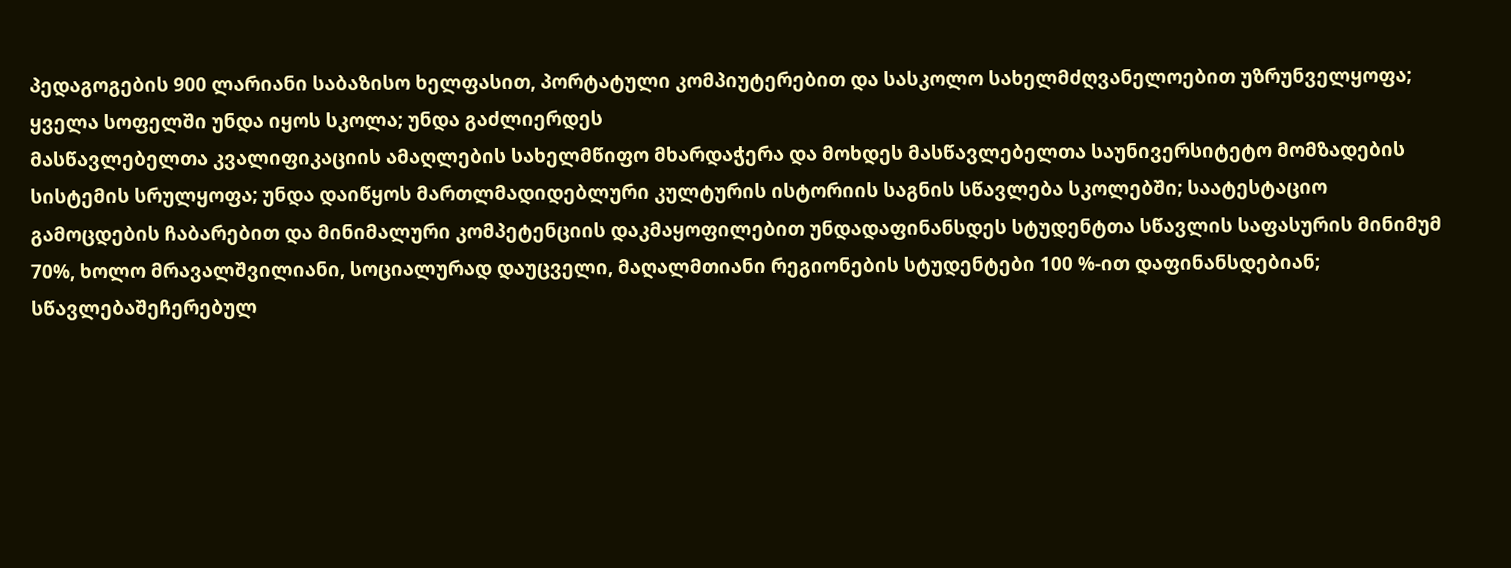პედაგოგების 900 ლარიანი საბაზისო ხელფასით, პორტატული კომპიუტერებით და სასკოლო სახელმძღვანელოებით უზრუნველყოფა; ყველა სოფელში უნდა იყოს სკოლა; უნდა გაძლიერდეს
მასწავლებელთა კვალიფიკაციის ამაღლების სახელმწიფო მხარდაჭერა და მოხდეს მასწავლებელთა საუნივერსიტეტო მომზადების სისტემის სრულყოფა; უნდა დაიწყოს მართლმადიდებლური კულტურის ისტორიის საგნის სწავლება სკოლებში; საატესტაციო გამოცდების ჩაბარებით და მინიმალური კომპეტენციის დაკმაყოფილებით უნდადაფინანსდეს სტუდენტთა სწავლის საფასურის მინიმუმ 70%, ხოლო მრავალშვილიანი, სოციალურად დაუცველი, მაღალმთიანი რეგიონების სტუდენტები 100 %-ით დაფინანსდებიან;
სწავლებაშეჩერებულ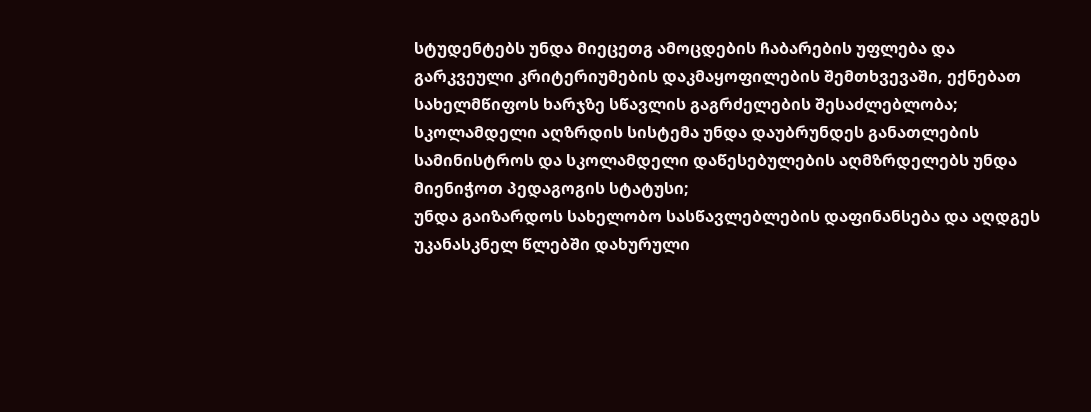სტუდენტებს უნდა მიეცეთგ ამოცდების ჩაბარების უფლება და გარკვეული კრიტერიუმების დაკმაყოფილების შემთხვევაში, ექნებათ სახელმწიფოს ხარჯზე სწავლის გაგრძელების შესაძლებლობა;
სკოლამდელი აღზრდის სისტემა უნდა დაუბრუნდეს განათლების სამინისტროს და სკოლამდელი დაწესებულების აღმზრდელებს უნდა მიენიჭოთ პედაგოგის სტატუსი;
უნდა გაიზარდოს სახელობო სასწავლებლების დაფინანსება და აღდგეს უკანასკნელ წლებში დახურული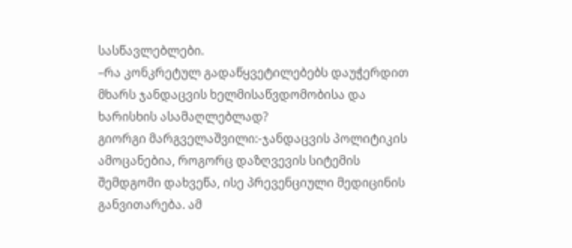სასწავლებლები.
–რა კონკრეტულ გადაწყვეტილებებს დაუჭერდით მხარს ჯანდაცვის ხელმისაწვდომობისა და ხარისხის ასამაღლებლად?
გიორგი მარგველაშვილი:-ჯანდაცვის პოლიტიკის ამოცანებია, როგორც დაზღვევის სიტემის შემდგომი დახვეწა, ისე პრევენციული მედიცინის განვითარება. ამ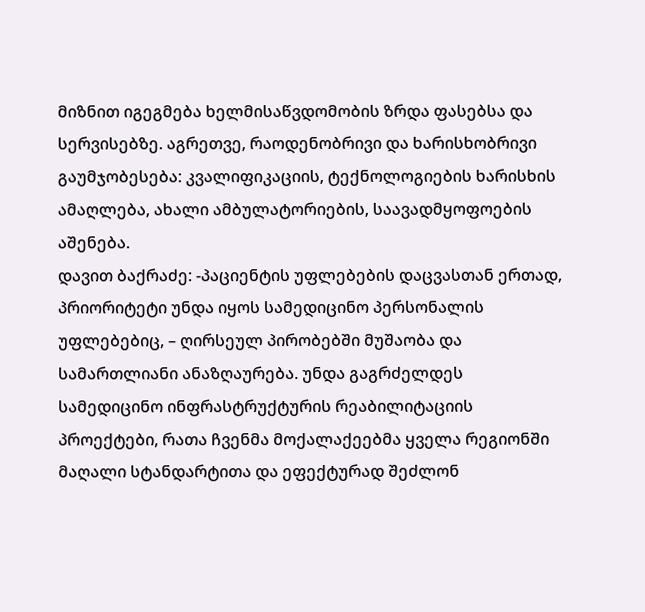მიზნით იგეგმება ხელმისაწვდომობის ზრდა ფასებსა და სერვისებზე. აგრეთვე, რაოდენობრივი და ხარისხობრივი გაუმჯობესება: კვალიფიკაციის, ტექნოლოგიების ხარისხის ამაღლება, ახალი ამბულატორიების, საავადმყოფოების აშენება.
დავით ბაქრაძე: -პაციენტის უფლებების დაცვასთან ერთად, პრიორიტეტი უნდა იყოს სამედიცინო პერსონალის უფლებებიც, – ღირსეულ პირობებში მუშაობა და სამართლიანი ანაზღაურება. უნდა გაგრძელდეს სამედიცინო ინფრასტრუქტურის რეაბილიტაციის პროექტები, რათა ჩვენმა მოქალაქეებმა ყველა რეგიონში მაღალი სტანდარტითა და ეფექტურად შეძლონ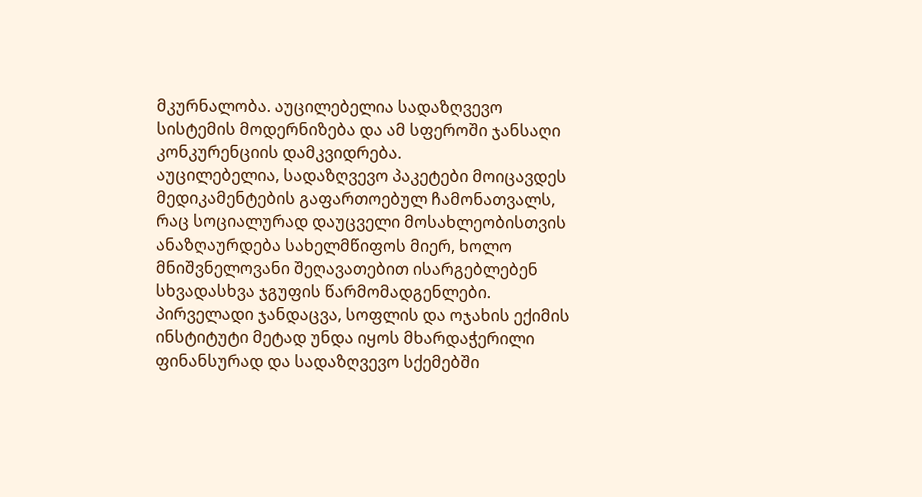მკურნალობა. აუცილებელია სადაზღვევო სისტემის მოდერნიზება და ამ სფეროში ჯანსაღი კონკურენციის დამკვიდრება.
აუცილებელია, სადაზღვევო პაკეტები მოიცავდეს მედიკამენტების გაფართოებულ ჩამონათვალს, რაც სოციალურად დაუცველი მოსახლეობისთვის ანაზღაურდება სახელმწიფოს მიერ, ხოლო მნიშვნელოვანი შეღავათებით ისარგებლებენ სხვადასხვა ჯგუფის წარმომადგენლები.
პირველადი ჯანდაცვა, სოფლის და ოჯახის ექიმის ინსტიტუტი მეტად უნდა იყოს მხარდაჭერილი ფინანსურად და სადაზღვევო სქემებში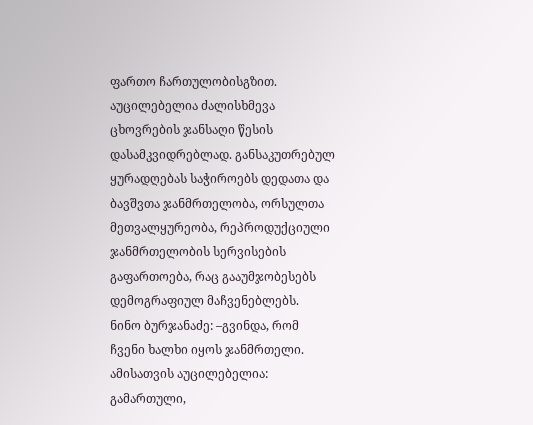ფართო ჩართულობისგზით. აუცილებელია ძალისხმევა ცხოვრების ჯანსაღი წესის დასამკვიდრებლად. განსაკუთრებულ ყურადღებას საჭიროებს დედათა და ბავშვთა ჯანმრთელობა, ორსულთა მეთვალყურეობა, რეპროდუქციული ჯანმრთელობის სერვისების გაფართოება, რაც გააუმჯობესებს დემოგრაფიულ მაჩვენებლებს.
ნინო ბურჯანაძე: –გვინდა, რომ ჩვენი ხალხი იყოს ჯანმრთელი. ამისათვის აუცილებელია: გამართული,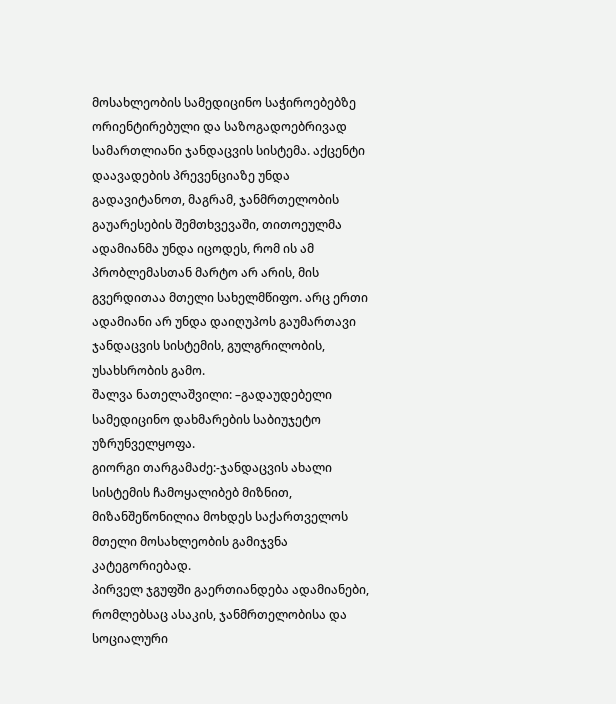მოსახლეობის სამედიცინო საჭიროებებზე ორიენტირებული და საზოგადოებრივად სამართლიანი ჯანდაცვის სისტემა. აქცენტი დაავადების პრევენციაზე უნდა გადავიტანოთ, მაგრამ, ჯანმრთელობის გაუარესების შემთხვევაში, თითოეულმა ადამიანმა უნდა იცოდეს, რომ ის ამ პრობლემასთან მარტო არ არის, მის გვერდითაა მთელი სახელმწიფო. არც ერთი ადამიანი არ უნდა დაიღუპოს გაუმართავი ჯანდაცვის სისტემის, გულგრილობის, უსახსრობის გამო.
შალვა ნათელაშვილი: –გადაუდებელი სამედიცინო დახმარების საბიუჯეტო უზრუნველყოფა.
გიორგი თარგამაძე:-ჯანდაცვის ახალი სისტემის ჩამოყალიბებ მიზნით, მიზანშეწონილია მოხდეს საქართველოს მთელი მოსახლეობის გამიჯვნა კატეგორიებად.
პირველ ჯგუფში გაერთიანდება ადამიანები, რომლებსაც ასაკის, ჯანმრთელობისა და სოციალური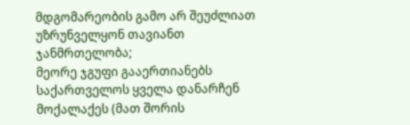მდგომარეობის გამო არ შეუძლიათ უზრუნველყონ თავიანთ ჯანმრთელობა;
მეორე ჯგუფი გააერთიანებს საქართველოს ყველა დანარჩენ მოქალაქეს (მათ შორის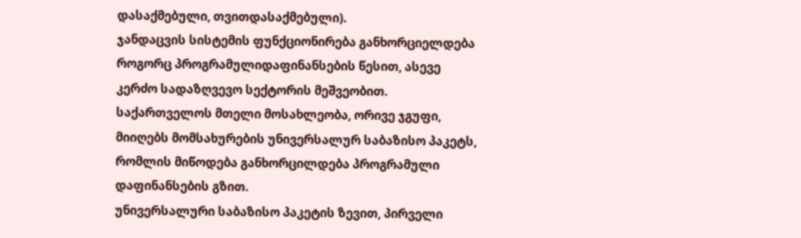დასაქმებული, თვითდასაქმებული).
ჯანდაცვის სისტემის ფუნქციონირება განხორციელდება როგორც პროგრამულიდაფინანსების წესით, ასევე კერძო სადაზღვევო სექტორის მეშვეობით.
საქართველოს მთელი მოსახლეობა, ორივე ჯგუფი, მიიღებს მომსახურების უნივერსალურ საბაზისო პაკეტს, რომლის მიწოდება განხორცილდება პროგრამული დაფინანსების გზით.
უნივერსალური საბაზისო პაკეტის ზევით, პირველი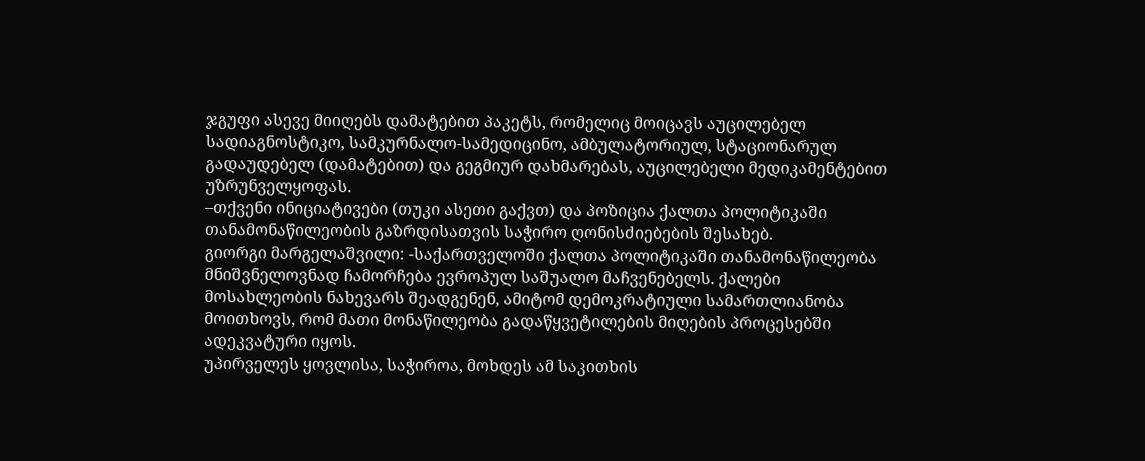ჯგუფი ასევე მიიღებს დამატებით პაკეტს, რომელიც მოიცავს აუცილებელ სადიაგნოსტიკო, სამკურნალო-სამედიცინო, ამბულატორიულ, სტაციონარულ გადაუდებელ (დამატებით) და გეგმიურ დახმარებას, აუცილებელი მედიკამენტებით უზრუნველყოფას.
–თქვენი ინიციატივები (თუკი ასეთი გაქვთ) და პოზიცია ქალთა პოლიტიკაში თანამონაწილეობის გაზრდისათვის საჭირო ღონისძიებების შესახებ.
გიორგი მარგელაშვილი: -საქართველოში ქალთა პოლიტიკაში თანამონაწილეობა მნიშვნელოვნად ჩამორჩება ევროპულ საშუალო მაჩვენებელს. ქალები მოსახლეობის ნახევარს შეადგენენ, ამიტომ დემოკრატიული სამართლიანობა მოითხოვს, რომ მათი მონაწილეობა გადაწყვეტილების მიღების პროცესებში ადეკვატური იყოს.
უპირველეს ყოვლისა, საჭიროა, მოხდეს ამ საკითხის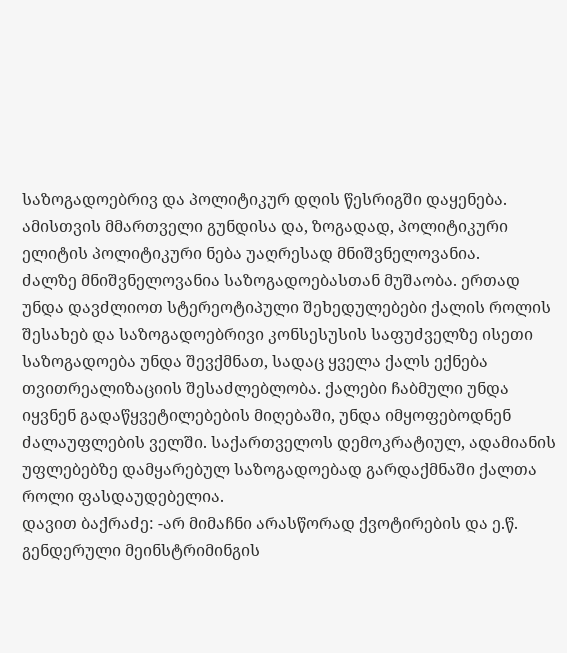საზოგადოებრივ და პოლიტიკურ დღის წესრიგში დაყენება. ამისთვის მმართველი გუნდისა და, ზოგადად, პოლიტიკური ელიტის პოლიტიკური ნება უაღრესად მნიშვნელოვანია.
ძალზე მნიშვნელოვანია საზოგადოებასთან მუშაობა. ერთად უნდა დავძლიოთ სტერეოტიპული შეხედულებები ქალის როლის შესახებ და საზოგადოებრივი კონსესუსის საფუძველზე ისეთი საზოგადოება უნდა შევქმნათ, სადაც ყველა ქალს ექნება თვითრეალიზაციის შესაძლებლობა. ქალები ჩაბმული უნდა იყვნენ გადაწყვეტილებების მიღებაში, უნდა იმყოფებოდნენ ძალაუფლების ველში. საქართველოს დემოკრატიულ, ადამიანის უფლებებზე დამყარებულ საზოგადოებად გარდაქმნაში ქალთა როლი ფასდაუდებელია.
დავით ბაქრაძე: -არ მიმაჩნი არასწორად ქვოტირების და ე.წ. გენდერული მეინსტრიმინგის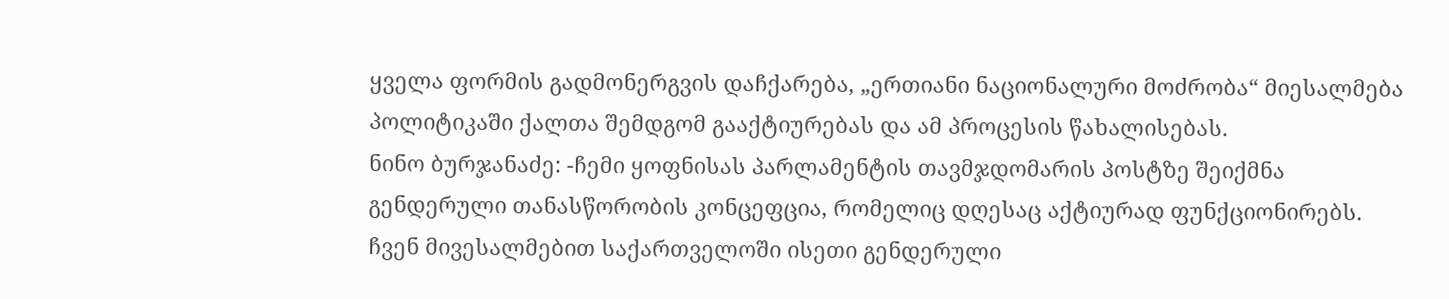ყველა ფორმის გადმონერგვის დაჩქარება, „ერთიანი ნაციონალური მოძრობა“ მიესალმება პოლიტიკაში ქალთა შემდგომ გააქტიურებას და ამ პროცესის წახალისებას.
ნინო ბურჯანაძე: -ჩემი ყოფნისას პარლამენტის თავმჯდომარის პოსტზე შეიქმნა გენდერული თანასწორობის კონცეფცია, რომელიც დღესაც აქტიურად ფუნქციონირებს.
ჩვენ მივესალმებით საქართველოში ისეთი გენდერული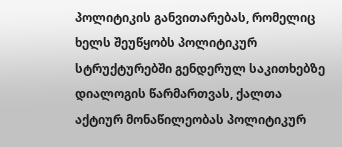პოლიტიკის განვითარებას, რომელიც ხელს შეუწყობს პოლიტიკურ სტრუქტურებში გენდერულ საკითხებზე დიალოგის წარმართვას, ქალთა აქტიურ მონაწილეობას პოლიტიკურ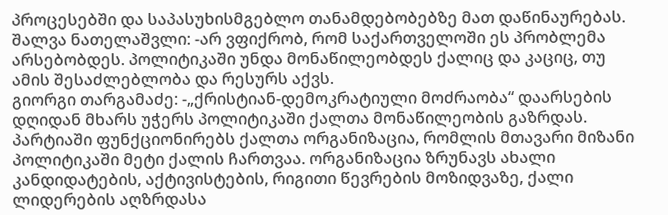პროცესებში და საპასუხისმგებლო თანამდებობებზე მათ დაწინაურებას.
შალვა ნათელაშვლი: -არ ვფიქრობ, რომ საქართველოში ეს პრობლემა არსებობდეს. პოლიტიკაში უნდა მონაწილეობდეს ქალიც და კაციც, თუ ამის შესაძლებლობა და რესურს აქვს.
გიორგი თარგამაძე: -„ქრისტიან-დემოკრატიული მოძრაობა“ დაარსების დღიდან მხარს უჭერს პოლიტიკაში ქალთა მონაწილეობის გაზრდას. პარტიაში ფუნქციონირებს ქალთა ორგანიზაცია, რომლის მთავარი მიზანი პოლიტიკაში მეტი ქალის ჩართვაა. ორგანიზაცია ზრუნავს ახალი კანდიდატების, აქტივისტების, რიგითი წევრების მოზიდვაზე, ქალი ლიდერების აღზრდასა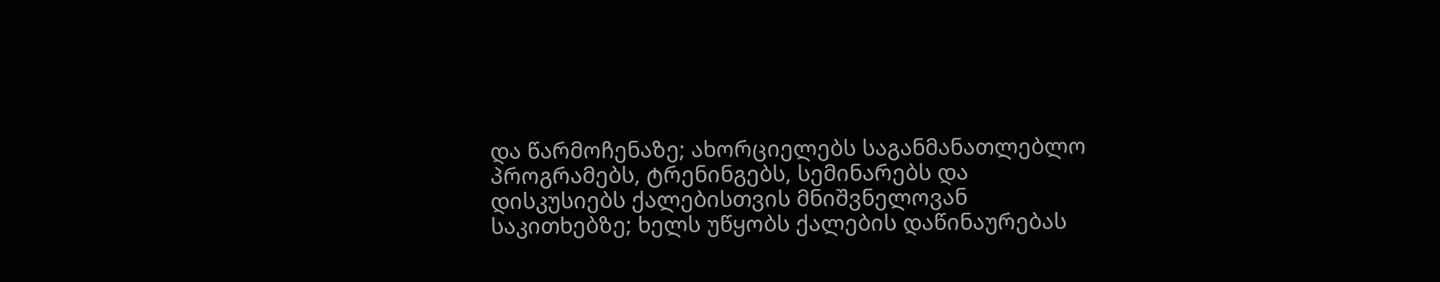და წარმოჩენაზე; ახორციელებს საგანმანათლებლო პროგრამებს, ტრენინგებს, სემინარებს და დისკუსიებს ქალებისთვის მნიშვნელოვან საკითხებზე; ხელს უწყობს ქალების დაწინაურებას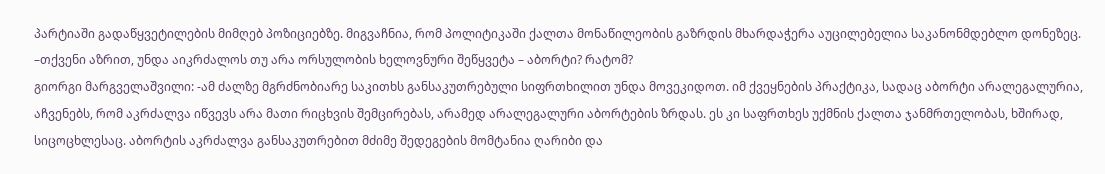პარტიაში გადაწყვეტილების მიმღებ პოზიციებზე. მიგვაჩნია, რომ პოლიტიკაში ქალთა მონაწილეობის გაზრდის მხარდაჭერა აუცილებელია საკანონმდებლო დონეზეც.
–თქვენი აზრით, უნდა აიკრძალოს თუ არა ორსულობის ხელოვნური შეწყვეტა – აბორტი? რატომ?
გიორგი მარგველაშვილი: -ამ ძალზე მგრძნობიარე საკითხს განსაკუთრებული სიფრთხილით უნდა მოვეკიდოთ. იმ ქვეყნების პრაქტიკა, სადაც აბორტი არალეგალურია, აჩვენებს, რომ აკრძალვა იწვევს არა მათი რიცხვის შემცირებას, არამედ არალეგალური აბორტების ზრდას. ეს კი საფრთხეს უქმნის ქალთა ჯანმრთელობას, ხშირად, სიცოცხლესაც. აბორტის აკრძალვა განსაკუთრებით მძიმე შედეგების მომტანია ღარიბი და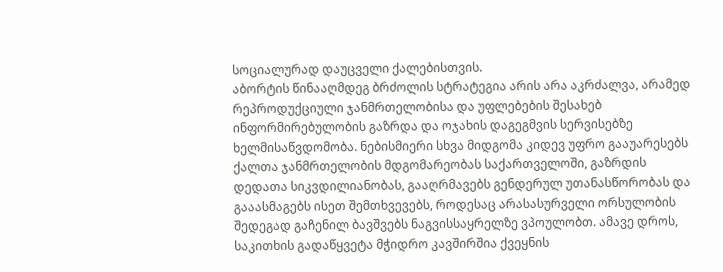სოციალურად დაუცველი ქალებისთვის.
აბორტის წინააღმდეგ ბრძოლის სტრატეგია არის არა აკრძალვა, არამედ რეპროდუქციული ჯანმრთელობისა და უფლებების შესახებ ინფორმირებულობის გაზრდა და ოჯახის დაგეგმვის სერვისებზე ხელმისაწვდომობა. ნებისმიერი სხვა მიდგომა კიდევ უფრო გააუარესებს ქალთა ჯანმრთელობის მდგომარეობას საქართველოში, გაზრდის დედათა სიკვდილიანობას, გააღრმავებს გენდერულ უთანასწორობას და გააასმაგებს ისეთ შემთხვევებს, როდესაც არასასურველი ორსულობის შედეგად გაჩენილ ბავშვებს ნაგვისსაყრელზე ვპოულობთ. ამავე დროს, საკითხის გადაწყვეტა მჭიდრო კავშირშია ქვეყნის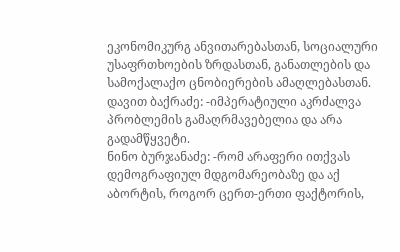ეკონომიკურგ ანვითარებასთან, სოციალური უსაფრთხოების ზრდასთან, განათლების და სამოქალაქო ცნობიერების ამაღლებასთან.
დავით ბაქრაძე: -იმპერატიული აკრძალვა პრობლემის გამაღრმავებელია და არა გადამწყვეტი.
ნინო ბურჯანაძე: -რომ არაფერი ითქვას დემოგრაფიულ მდგომარეობაზე და აქ აბორტის, როგორ ცერთ-ერთი ფაქტორის,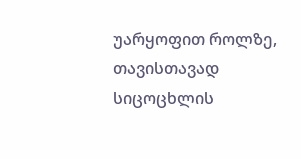უარყოფით როლზე, თავისთავად სიცოცხლის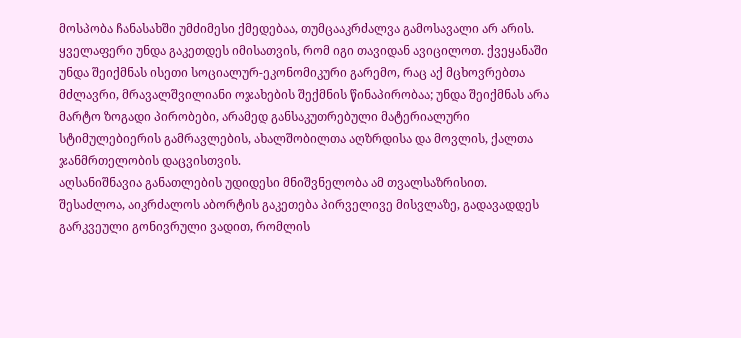მოსპობა ჩანასახში უმძიმესი ქმედებაა, თუმცააკრძალვა გამოსავალი არ არის. ყველაფერი უნდა გაკეთდეს იმისათვის, რომ იგი თავიდან ავიცილოთ. ქვეყანაში უნდა შეიქმნას ისეთი სოციალურ-ეკონომიკური გარემო, რაც აქ მცხოვრებთა მძლავრი, მრავალშვილიანი ოჯახების შექმნის წინაპირობაა; უნდა შეიქმნას არა მარტო ზოგადი პირობები, არამედ განსაკუთრებული მატერიალური სტიმულებიერის გამრავლების, ახალშობილთა აღზრდისა და მოვლის, ქალთა ჯანმრთელობის დაცვისთვის.
აღსანიშნავია განათლების უდიდესი მნიშვნელობა ამ თვალსაზრისით.
შესაძლოა, აიკრძალოს აბორტის გაკეთება პირველივე მისვლაზე, გადავადდეს გარკვეული გონივრული ვადით, რომლის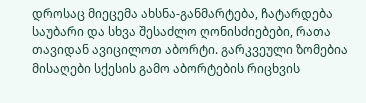დროსაც მიეცემა ახსნა-განმარტება, ჩატარდება საუბარი და სხვა შესაძლო ღონისძიებები, რათა თავიდან ავიცილოთ აბორტი. გარკვეული ზომებია მისაღები სქესის გამო აბორტების რიცხვის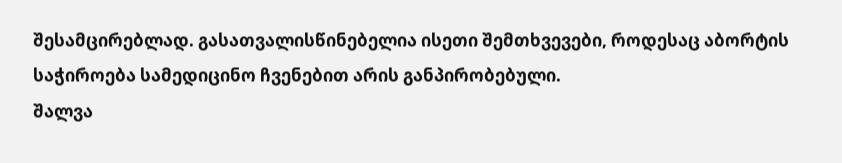შესამცირებლად. გასათვალისწინებელია ისეთი შემთხვევები, როდესაც აბორტის საჭიროება სამედიცინო ჩვენებით არის განპირობებული.
შალვა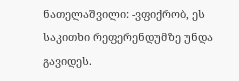ნათელაშვილი: -ვფიქრობ, ეს საკითხი რეფერენდუმზე უნდა გავიდეს.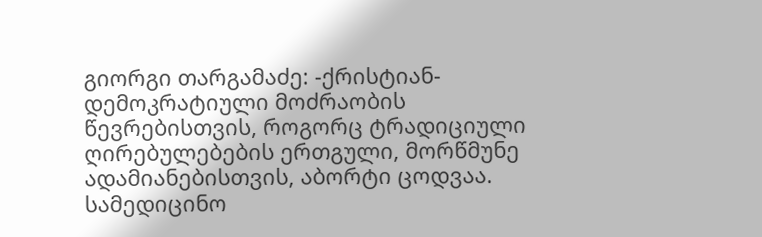გიორგი თარგამაძე: -ქრისტიან-დემოკრატიული მოძრაობის წევრებისთვის, როგორც ტრადიციული ღირებულებების ერთგული, მორწმუნე ადამიანებისთვის, აბორტი ცოდვაა. სამედიცინო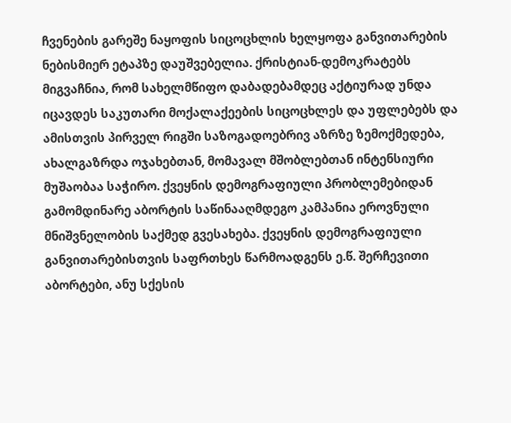ჩვენების გარეშე ნაყოფის სიცოცხლის ხელყოფა განვითარების ნებისმიერ ეტაპზე დაუშვებელია. ქრისტიან-დემოკრატებს მიგვაჩნია, რომ სახელმწიფო დაბადებამდეც აქტიურად უნდა იცავდეს საკუთარი მოქალაქეების სიცოცხლეს და უფლებებს და ამისთვის პირველ რიგში საზოგადოებრივ აზრზე ზემოქმედება, ახალგაზრდა ოჯახებთან, მომავალ მშობლებთან ინტენსიური მუშაობაა საჭირო. ქვეყნის დემოგრაფიული პრობლემებიდან გამომდინარე აბორტის საწინააღმდეგო კამპანია ეროვნული მნიშვნელობის საქმედ გვესახება. ქვეყნის დემოგრაფიული განვითარებისთვის საფრთხეს წარმოადგენს ე.წ. შერჩევითი აბორტები, ანუ სქესის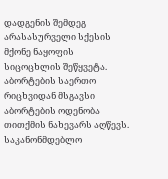დადგენის შემდეგ არასასურველი სქესის მქონე ნაყოფის სიცოცხლის შეწყვეტა. აბორტების საერთო რიცხვიდან მსგავსი აბორტების ოდენობა თითქმის ნახევარს აღწევს. საკანონმდებლო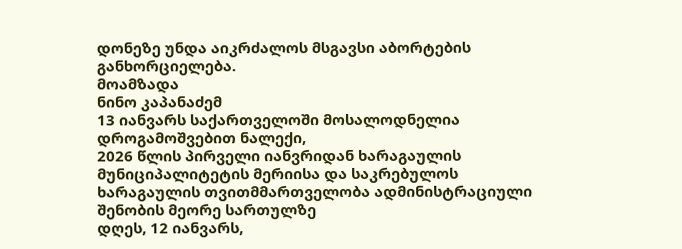დონეზე უნდა აიკრძალოს მსგავსი აბორტების განხორციელება.
მოამზადა
ნინო კაპანაძემ
13 იანვარს საქართველოში მოსალოდნელია დროგამოშვებით ნალექი,
2026 წლის პირველი იანვრიდან ხარაგაულის მუნიციპალიტეტის მერიისა და საკრებულოს
ხარაგაულის თვითმმართველობა ადმინისტრაციული შენობის მეორე სართულზე
დღეს, 12 იანვარს,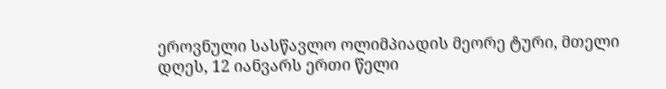ეროვნული სასწავლო ოლიმპიადის მეორე ტური, მთელი
დღეს, 12 იანვარს ერთი წელი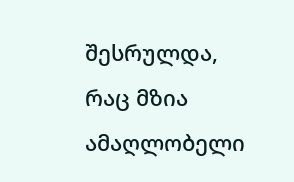შესრულდა, რაც მზია ამაღლობელი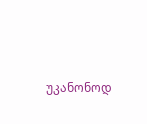უკანონოდ